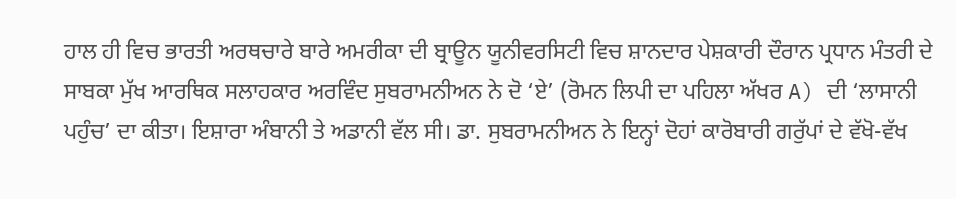ਹਾਲ ਹੀ ਵਿਚ ਭਾਰਤੀ ਅਰਥਚਾਰੇ ਬਾਰੇ ਅਮਰੀਕਾ ਦੀ ਬ੍ਰਾਊਨ ਯੂਨੀਵਰਸਿਟੀ ਵਿਚ ਸ਼ਾਨਦਾਰ ਪੇਸ਼ਕਾਰੀ ਦੌਰਾਨ ਪ੍ਰਧਾਨ ਮੰਤਰੀ ਦੇ ਸਾਬਕਾ ਮੁੱਖ ਆਰਥਿਕ ਸਲਾਹਕਾਰ ਅਰਵਿੰਦ ਸੁਬਰਾਮਨੀਅਨ ਨੇ ਦੋ ‘ਏ’ (ਰੋਮਨ ਲਿਪੀ ਦਾ ਪਹਿਲਾ ਅੱਖਰ A) ਦੀ ‘ਲਾਸਾਨੀ ਪਹੁੰਚ’ ਦਾ ਕੀਤਾ। ਇਸ਼ਾਰਾ ਅੰਬਾਨੀ ਤੇ ਅਡਾਨੀ ਵੱਲ ਸੀ। ਡਾ. ਸੁਬਰਾਮਨੀਅਨ ਨੇ ਇਨ੍ਹਾਂ ਦੋਹਾਂ ਕਾਰੋਬਾਰੀ ਗਰੁੱਪਾਂ ਦੇ ਵੱਖੋ-ਵੱਖ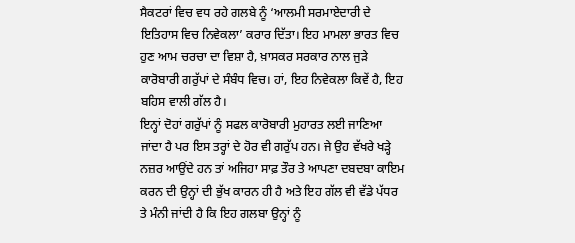ਸੈਕਟਰਾਂ ਵਿਚ ਵਧ ਰਹੇ ਗਲਬੇ ਨੂੰ ‘ਆਲਮੀ ਸਰਮਾਏਦਾਰੀ ਦੇ ਇਤਿਹਾਸ ਵਿਚ ਨਿਵੇਕਲਾ’ ਕਰਾਰ ਦਿੱਤਾ। ਇਹ ਮਾਮਲਾ ਭਾਰਤ ਵਿਚ ਹੁਣ ਆਮ ਚਰਚਾ ਦਾ ਵਿਸ਼ਾ ਹੈ, ਖ਼ਾਸਕਰ ਸਰਕਾਰ ਨਾਲ ਜੁੜੇ ਕਾਰੋਬਾਰੀ ਗਰੁੱਪਾਂ ਦੇ ਸੰਬੰਧ ਵਿਚ। ਹਾਂ, ਇਹ ਨਿਵੇਕਲਾ ਕਿਵੇਂ ਹੈ, ਇਹ ਬਹਿਸ ਵਾਲੀ ਗੱਲ ਹੈ।
ਇਨ੍ਹਾਂ ਦੋਹਾਂ ਗਰੁੱਪਾਂ ਨੂੰ ਸਫਲ ਕਾਰੋਬਾਰੀ ਮੁਹਾਰਤ ਲਈ ਜਾਣਿਆ ਜਾਂਦਾ ਹੈ ਪਰ ਇਸ ਤਰ੍ਹਾਂ ਦੇ ਹੋਰ ਵੀ ਗਰੁੱਪ ਹਨ। ਜੇ ਉਹ ਵੱਖਰੇ ਖੜ੍ਹੇ ਨਜ਼ਰ ਆਉਂਦੇ ਹਨ ਤਾਂ ਅਜਿਹਾ ਸਾਫ਼ ਤੌਰ ਤੇ ਆਪਣਾ ਦਬਦਬਾ ਕਾਇਮ ਕਰਨ ਦੀ ਉਨ੍ਹਾਂ ਦੀ ਭੁੱਖ ਕਾਰਨ ਹੀ ਹੈ ਅਤੇ ਇਹ ਗੱਲ ਵੀ ਵੱਡੇ ਪੱਧਰ ਤੇ ਮੰਨੀ ਜਾਂਦੀ ਹੈ ਕਿ ਇਹ ਗਲਬਾ ਉਨ੍ਹਾਂ ਨੂੰ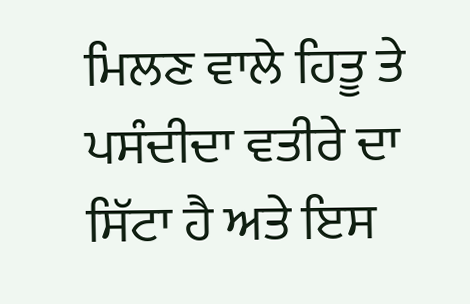ਮਿਲਣ ਵਾਲੇ ਹਿਤੂ ਤੇ ਪਸੰਦੀਦਾ ਵਤੀਰੇ ਦਾ ਸਿੱਟਾ ਹੈ ਅਤੇ ਇਸ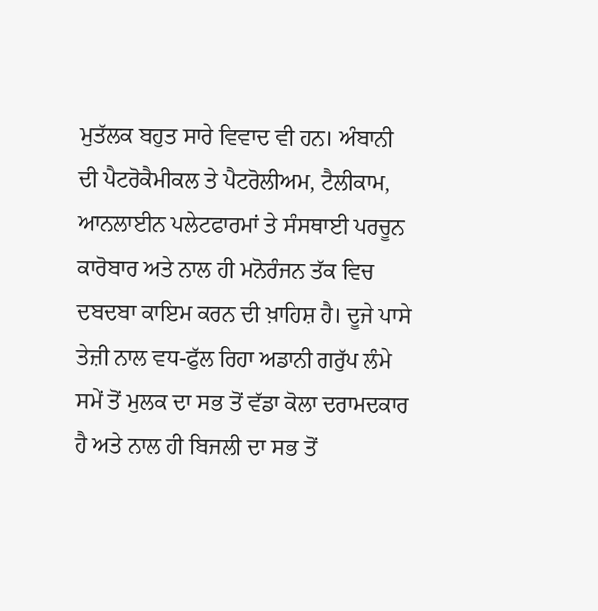ਮੁਤੱਲਕ ਬਹੁਤ ਸਾਰੇ ਵਿਵਾਦ ਵੀ ਹਨ। ਅੰਬਾਨੀ ਦੀ ਪੈਟਰੋਕੈਮੀਕਲ ਤੇ ਪੈਟਰੋਲੀਅਮ, ਟੈਲੀਕਾਮ, ਆਨਲਾਈਨ ਪਲੇਟਫਾਰਮਾਂ ਤੇ ਸੰਸਥਾਈ ਪਰਚੂਨ ਕਾਰੋਬਾਰ ਅਤੇ ਨਾਲ ਹੀ ਮਨੋਰੰਜਨ ਤੱਕ ਵਿਚ ਦਬਦਬਾ ਕਾਇਮ ਕਰਨ ਦੀ ਖ਼ਾਹਿਸ਼ ਹੈ। ਦੂਜੇ ਪਾਸੇ ਤੇਜ਼ੀ ਨਾਲ ਵਧ-ਫੁੱਲ ਰਿਹਾ ਅਡਾਨੀ ਗਰੁੱਪ ਲੰਮੇ ਸਮੇਂ ਤੋਂ ਮੁਲਕ ਦਾ ਸਭ ਤੋਂ ਵੱਡਾ ਕੋਲਾ ਦਰਾਮਦਕਾਰ ਹੈ ਅਤੇ ਨਾਲ ਹੀ ਬਿਜਲੀ ਦਾ ਸਭ ਤੋਂ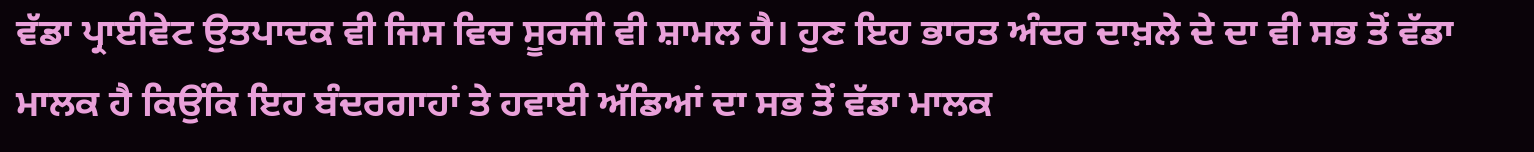ਵੱਡਾ ਪ੍ਰਾਈਵੇਟ ਉਤਪਾਦਕ ਵੀ ਜਿਸ ਵਿਚ ਸੂਰਜੀ ਵੀ ਸ਼ਾਮਲ ਹੈ। ਹੁਣ ਇਹ ਭਾਰਤ ਅੰਦਰ ਦਾਖ਼ਲੇ ਦੇ ਦਾ ਵੀ ਸਭ ਤੋਂ ਵੱਡਾ ਮਾਲਕ ਹੈ ਕਿਉਂਕਿ ਇਹ ਬੰਦਰਗਾਹਾਂ ਤੇ ਹਵਾਈ ਅੱਡਿਆਂ ਦਾ ਸਭ ਤੋਂ ਵੱਡਾ ਮਾਲਕ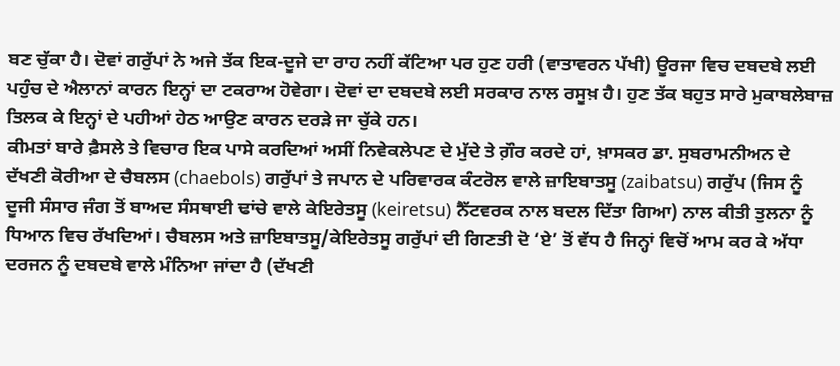ਬਣ ਚੁੱਕਾ ਹੈ। ਦੋਵਾਂ ਗਰੁੱਪਾਂ ਨੇ ਅਜੇ ਤੱਕ ਇਕ-ਦੂਜੇ ਦਾ ਰਾਹ ਨਹੀਂ ਕੱਟਿਆ ਪਰ ਹੁਣ ਹਰੀ (ਵਾਤਾਵਰਨ ਪੱਖੀ) ਊਰਜਾ ਵਿਚ ਦਬਦਬੇ ਲਈ ਪਹੁੰਚ ਦੇ ਐਲਾਨਾਂ ਕਾਰਨ ਇਨ੍ਹਾਂ ਦਾ ਟਕਰਾਅ ਹੋਵੇਗਾ। ਦੋਵਾਂ ਦਾ ਦਬਦਬੇ ਲਈ ਸਰਕਾਰ ਨਾਲ ਰਸੂਖ਼ ਹੈ। ਹੁਣ ਤੱਕ ਬਹੁਤ ਸਾਰੇ ਮੁਕਾਬਲੇਬਾਜ਼ ਤਿਲਕ ਕੇ ਇਨ੍ਹਾਂ ਦੇ ਪਹੀਆਂ ਹੇਠ ਆਉਣ ਕਾਰਨ ਦਰੜੇ ਜਾ ਚੁੱਕੇ ਹਨ।
ਕੀਮਤਾਂ ਬਾਰੇ ਫ਼ੈਸਲੇ ਤੇ ਵਿਚਾਰ ਇਕ ਪਾਸੇ ਕਰਦਿਆਂ ਅਸੀਂ ਨਿਵੇਕਲੇਪਣ ਦੇ ਮੁੱਦੇ ਤੇ ਗ਼ੌਰ ਕਰਦੇ ਹਾਂ, ਖ਼ਾਸਕਰ ਡਾ. ਸੁਬਰਾਮਨੀਅਨ ਦੇ ਦੱਖਣੀ ਕੋਰੀਆ ਦੇ ਚੈਬਲਸ (chaebols) ਗਰੁੱਪਾਂ ਤੇ ਜਪਾਨ ਦੇ ਪਰਿਵਾਰਕ ਕੰਟਰੋਲ ਵਾਲੇ ਜ਼ਾਇਬਾਤਸੂ (zaibatsu) ਗਰੁੱਪ (ਜਿਸ ਨੂੰ ਦੂਜੀ ਸੰਸਾਰ ਜੰਗ ਤੋਂ ਬਾਅਦ ਸੰਸਥਾਈ ਢਾਂਚੇ ਵਾਲੇ ਕੇਇਰੇਤਸੂ (keiretsu) ਨੈੱਟਵਰਕ ਨਾਲ ਬਦਲ ਦਿੱਤਾ ਗਿਆ) ਨਾਲ ਕੀਤੀ ਤੁਲਨਾ ਨੂੰ ਧਿਆਨ ਵਿਚ ਰੱਖਦਿਆਂ। ਚੈਬਲਸ ਅਤੇ ਜ਼ਾਇਬਾਤਸੂ/ਕੇਇਰੇਤਸੂ ਗਰੁੱਪਾਂ ਦੀ ਗਿਣਤੀ ਦੋ ‘ਏ’ ਤੋਂ ਵੱਧ ਹੈ ਜਿਨ੍ਹਾਂ ਵਿਚੋਂ ਆਮ ਕਰ ਕੇ ਅੱਧਾ ਦਰਜਨ ਨੂੰ ਦਬਦਬੇ ਵਾਲੇ ਮੰਨਿਆ ਜਾਂਦਾ ਹੈ (ਦੱਖਣੀ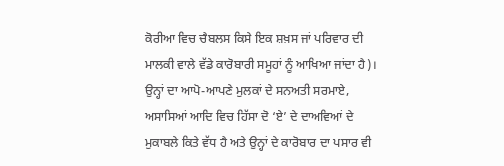ਕੋਰੀਆ ਵਿਚ ਚੈਬਲਸ ਕਿਸੇ ਇਕ ਸ਼ਖ਼ਸ ਜਾਂ ਪਰਿਵਾਰ ਦੀ ਮਾਲਕੀ ਵਾਲੇ ਵੱਡੇ ਕਾਰੋਬਾਰੀ ਸਮੂਹਾਂ ਨੂੰ ਆਖਿਆ ਜਾਂਦਾ ਹੈ)। ਉਨ੍ਹਾਂ ਦਾ ਆਪੋ-ਆਪਣੇ ਮੁਲਕਾਂ ਦੇ ਸਨਅਤੀ ਸਰਮਾਏ, ਅਸਾਸਿਆਂ ਆਦਿ ਵਿਚ ਹਿੱਸਾ ਦੋ ‘ਏ’ ਦੇ ਦਾਅਵਿਆਂ ਦੇ ਮੁਕਾਬਲੇ ਕਿਤੇ ਵੱਧ ਹੈ ਅਤੇ ਉਨ੍ਹਾਂ ਦੇ ਕਾਰੋਬਾਰ ਦਾ ਪਸਾਰ ਵੀ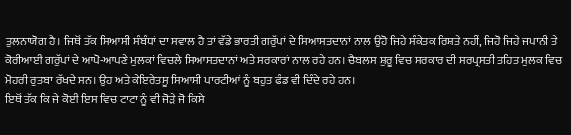ਤੁਲਨਾਯੋਗ ਹੈ। ਜਿਥੋਂ ਤੱਕ ਸਿਆਸੀ ਸੰਬੰਧਾਂ ਦਾ ਸਵਾਲ ਹੈ ਤਾਂ ਵੱਡੇ ਭਾਰਤੀ ਗਰੁੱਪਾਂ ਦੇ ਸਿਆਸਤਦਾਨਾਂ ਨਾਲ ਉਹੋ ਜਿਹੇ ਸੰਕੇਤਕ ਰਿਸ਼ਤੇ ਨਹੀਂ, ਜਿਹੋ ਜਿਹੇ ਜਪਾਨੀ ਤੇ ਕੋਰੀਆਈ ਗਰੁੱਪਾਂ ਦੇ ਆਪੋ-ਆਪਣੇ ਮੁਲਕਾਂ ਵਿਚਲੇ ਸਿਆਸਤਦਾਨਾਂ ਅਤੇ ਸਰਕਾਰਾਂ ਨਾਲ ਰਹੇ ਹਨ। ਚੈਬਲਸ ਸ਼ੁਰੂ ਵਿਚ ਸਰਕਾਰ ਦੀ ਸਰਪ੍ਰਸਤੀ ਤਹਿਤ ਮੁਲਕ ਵਿਚ ਮੋਹਰੀ ਰੁਤਬਾ ਰੱਖਦੇ ਸਨ। ਉਹ ਅਤੇ ਕੇਇਰੇਤਸੂ ਸਿਆਸੀ ਪਾਰਟੀਆਂ ਨੂੰ ਬਹੁਤ ਫੰਡ ਵੀ ਦਿੰਦੇ ਰਹੇ ਹਨ।
ਇਥੋਂ ਤੱਕ ਕਿ ਜੇ ਕੋਈ ਇਸ ਵਿਚ ਟਾਟਾ ਨੂੰ ਵੀ ਜੋੜੇ ਜੋ ਕਿਸੇ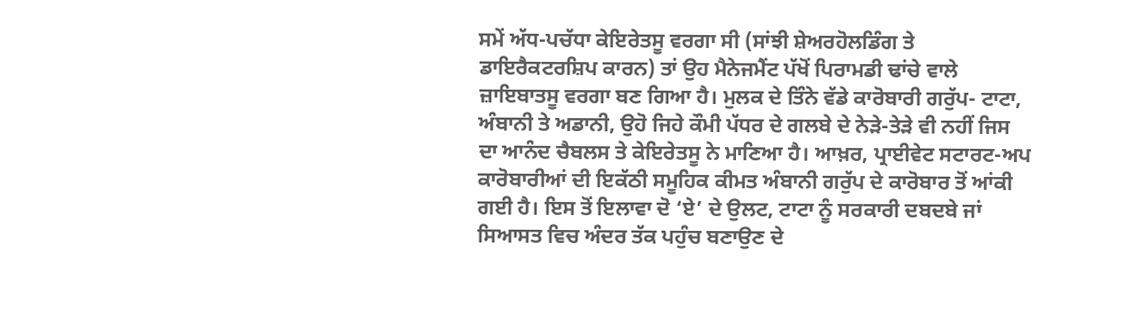ਸਮੇਂ ਅੱਧ-ਪਚੱਧਾ ਕੇਇਰੇਤਸੂ ਵਰਗਾ ਸੀ (ਸਾਂਝੀ ਸ਼ੇਅਰਹੋਲਡਿੰਗ ਤੇ ਡਾਇਰੈਕਟਰਸ਼ਿਪ ਕਾਰਨ) ਤਾਂ ਉਹ ਮੈਨੇਜਮੈਂਟ ਪੱਖੋਂ ਪਿਰਾਮਡੀ ਢਾਂਚੇ ਵਾਲੇ ਜ਼ਾਇਬਾਤਸੂ ਵਰਗਾ ਬਣ ਗਿਆ ਹੈ। ਮੁਲਕ ਦੇ ਤਿੰਨੇ ਵੱਡੇ ਕਾਰੋਬਾਰੀ ਗਰੁੱਪ- ਟਾਟਾ, ਅੰਬਾਨੀ ਤੇ ਅਡਾਨੀ, ਉਹੋ ਜਿਹੇ ਕੌਮੀ ਪੱਧਰ ਦੇ ਗਲਬੇ ਦੇ ਨੇੜੇ-ਤੇੜੇ ਵੀ ਨਹੀਂ ਜਿਸ ਦਾ ਆਨੰਦ ਚੈਬਲਸ ਤੇ ਕੇਇਰੇਤਸੂ ਨੇ ਮਾਣਿਆ ਹੈ। ਆਖ਼ਰ, ਪ੍ਰਾਈਵੇਟ ਸਟਾਰਟ-ਅਪ ਕਾਰੋਬਾਰੀਆਂ ਦੀ ਇਕੱਠੀ ਸਮੂਹਿਕ ਕੀਮਤ ਅੰਬਾਨੀ ਗਰੁੱਪ ਦੇ ਕਾਰੋਬਾਰ ਤੋਂ ਆਂਕੀ ਗਈ ਹੈ। ਇਸ ਤੋਂ ਇਲਾਵਾ ਦੋ ‘ਏ’ ਦੇ ਉਲਟ, ਟਾਟਾ ਨੂੰ ਸਰਕਾਰੀ ਦਬਦਬੇ ਜਾਂ ਸਿਆਸਤ ਵਿਚ ਅੰਦਰ ਤੱਕ ਪਹੁੰਚ ਬਣਾਉਣ ਦੇ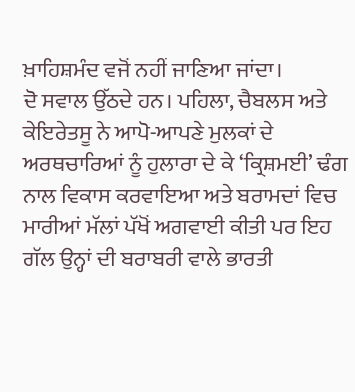ਖ਼ਾਹਿਸ਼ਮੰਦ ਵਜੋਂ ਨਹੀਂ ਜਾਣਿਆ ਜਾਂਦਾ।
ਦੋ ਸਵਾਲ ਉੱਠਦੇ ਹਨ। ਪਹਿਲਾ, ਚੈਬਲਸ ਅਤੇ ਕੇਇਰੇਤਸੂ ਨੇ ਆਪੋ-ਆਪਣੇ ਮੁਲਕਾਂ ਦੇ ਅਰਥਚਾਰਿਆਂ ਨੂੰ ਹੁਲਾਰਾ ਦੇ ਕੇ ‘ਕ੍ਰਿਸ਼ਮਈ’ ਢੰਗ ਨਾਲ ਵਿਕਾਸ ਕਰਵਾਇਆ ਅਤੇ ਬਰਾਮਦਾਂ ਵਿਚ ਮਾਰੀਆਂ ਮੱਲਾਂ ਪੱਖੋਂ ਅਗਵਾਈ ਕੀਤੀ ਪਰ ਇਹ ਗੱਲ ਉਨ੍ਹਾਂ ਦੀ ਬਰਾਬਰੀ ਵਾਲੇ ਭਾਰਤੀ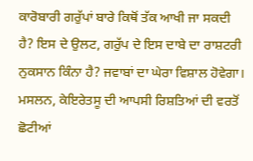ਕਾਰੋਬਾਰੀ ਗਰੁੱਪਾਂ ਬਾਰੇ ਕਿਥੋਂ ਤੱਕ ਆਖੀ ਜਾ ਸਕਦੀ ਹੈ? ਇਸ ਦੇ ਉਲਟ, ਗਰੁੱਪ ਦੇ ਇਸ ਦਾਬੇ ਦਾ ਰਾਸ਼ਟਰੀ ਨੁਕਸਾਨ ਕਿੰਨਾ ਹੈ? ਜਵਾਬਾਂ ਦਾ ਘੇਰਾ ਵਿਸ਼ਾਲ ਹੋਵੇਗਾ। ਮਸਲਨ, ਕੇਇਰੇਤਸੂ ਦੀ ਆਪਸੀ ਰਿਸ਼ਤਿਆਂ ਦੀ ਵਰਤੋਂ ਛੋਟੀਆਂ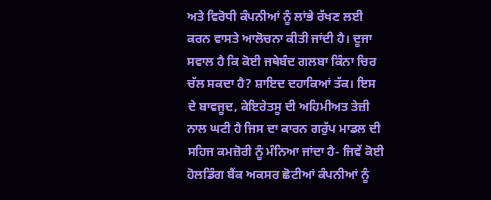ਅਤੇ ਵਿਰੋਧੀ ਕੰਪਨੀਆਂ ਨੂੰ ਲਾਂਭੇ ਰੱਖਣ ਲਈ ਕਰਨ ਵਾਸਤੇ ਆਲੋਚਨਾ ਕੀਤੀ ਜਾਂਦੀ ਹੈ। ਦੂਜਾ ਸਵਾਲ ਹੈ ਕਿ ਕੋਈ ਜਥੇਬੰਦ ਗਲਬਾ ਕਿੰਨਾ ਚਿਰ ਚੱਲ ਸਕਦਾ ਹੈ? ਸ਼ਾਇਦ ਦਹਾਕਿਆਂ ਤੱਕ। ਇਸ ਦੇ ਬਾਵਜੂਦ, ਕੇਇਰੇਤਸੂ ਦੀ ਅਹਿਮੀਅਤ ਤੇਜ਼ੀ ਨਾਲ ਘਟੀ ਹੈ ਜਿਸ ਦਾ ਕਾਰਨ ਗਰੁੱਪ ਮਾਡਲ ਦੀ ਸਹਿਜ ਕਮਜ਼ੋਰੀ ਨੂੰ ਮੰਨਿਆ ਜਾਂਦਾ ਹੈ- ਜਿਵੇਂ ਕੋਈ ਹੋਲਡਿੰਗ ਬੈਂਕ ਅਕਸਰ ਛੋਟੀਆਂ ਕੰਪਨੀਆਂ ਨੂੰ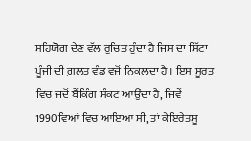ਸਹਿਯੋਗ ਦੇਣ ਵੱਲ ਰੁਚਿਤ ਹੁੰਦਾ ਹੈ ਜਿਸ ਦਾ ਸਿੱਟਾ ਪੂੰਜੀ ਦੀ ਗ਼ਲਤ ਵੰਡ ਵਜੋਂ ਨਿਕਲਦਾ ਹੈ। ਇਸ ਸੂਰਤ ਵਿਚ ਜਦੋਂ ਬੈਂਕਿੰਗ ਸੰਕਟ ਆਉਂਦਾ ਹੈ, ਜਿਵੇਂ 1990ਵਿਆਂ ਵਿਚ ਆਇਆ ਸੀ, ਤਾਂ ਕੇਇਰੇਤਸੂ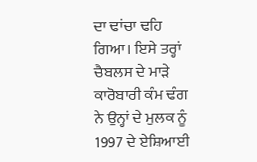ਦਾ ਢਾਂਚਾ ਢਹਿ ਗਿਆ। ਇਸੇ ਤਰ੍ਹਾਂ ਚੈਬਲਸ ਦੇ ਮਾੜੇ ਕਾਰੋਬਾਰੀ ਕੰਮ ਢੰਗ ਨੇ ਉਨ੍ਹਾਂ ਦੇ ਮੁਲਕ ਨੂੰ 1997 ਦੇ ਏਸ਼ਿਆਈ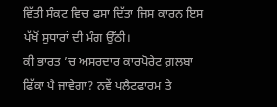ਵਿੱਤੀ ਸੰਕਟ ਵਿਚ ਫਸਾ ਦਿੱਤਾ ਜਿਸ ਕਾਰਨ ਇਸ ਪੱਖੋਂ ਸੁਧਾਰਾਂ ਦੀ ਮੰਗ ਉੱਠੀ।
ਕੀ ਭਾਰਤ ’ਚ ਅਸਰਦਾਰ ਕਾਰਪੋਰੇਟ ਗ਼ਲਬਾ ਫਿੱਕਾ ਪੈ ਜਾਵੇਗਾ? ਨਵੇਂ ਪਲੈਟਫਾਰਮ ਤੇ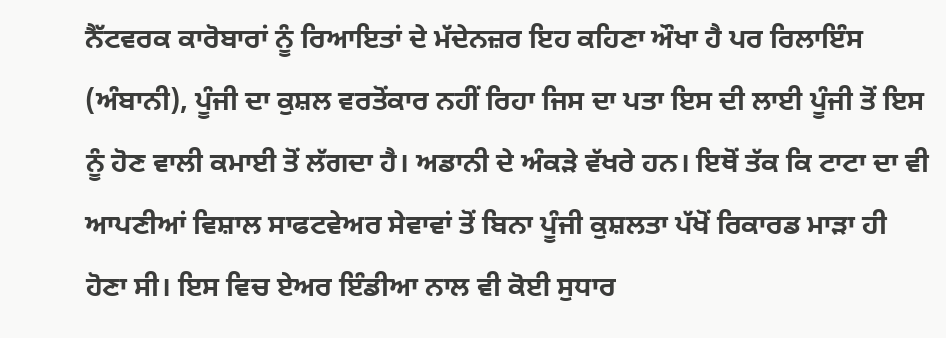ਨੈੱਟਵਰਕ ਕਾਰੋਬਾਰਾਂ ਨੂੰ ਰਿਆਇਤਾਂ ਦੇ ਮੱਦੇਨਜ਼ਰ ਇਹ ਕਹਿਣਾ ਔਖਾ ਹੈ ਪਰ ਰਿਲਾਇੰਸ (ਅੰਬਾਨੀ), ਪੂੰਜੀ ਦਾ ਕੁਸ਼ਲ ਵਰਤੋਂਕਾਰ ਨਹੀਂ ਰਿਹਾ ਜਿਸ ਦਾ ਪਤਾ ਇਸ ਦੀ ਲਾਈ ਪੂੰਜੀ ਤੋਂ ਇਸ ਨੂੰ ਹੋਣ ਵਾਲੀ ਕਮਾਈ ਤੋਂ ਲੱਗਦਾ ਹੈ। ਅਡਾਨੀ ਦੇ ਅੰਕੜੇ ਵੱਖਰੇ ਹਨ। ਇਥੋਂ ਤੱਕ ਕਿ ਟਾਟਾ ਦਾ ਵੀ ਆਪਣੀਆਂ ਵਿਸ਼ਾਲ ਸਾਫਟਵੇਅਰ ਸੇਵਾਵਾਂ ਤੋਂ ਬਿਨਾ ਪੂੰਜੀ ਕੁਸ਼ਲਤਾ ਪੱਖੋਂ ਰਿਕਾਰਡ ਮਾੜਾ ਹੀ ਹੋਣਾ ਸੀ। ਇਸ ਵਿਚ ਏਅਰ ਇੰਡੀਆ ਨਾਲ ਵੀ ਕੋਈ ਸੁਧਾਰ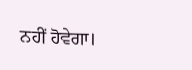ਨਹੀਂ ਹੋਵੇਗਾ।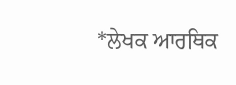*ਲੇਖਕ ਆਰਥਿਕ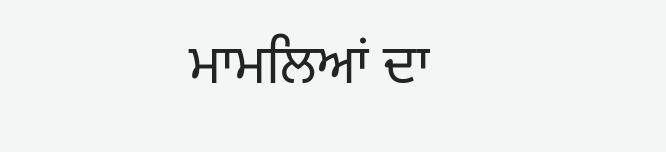ਮਾਮਲਿਆਂ ਦਾ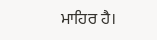ਮਾਹਿਰ ਹੈ।